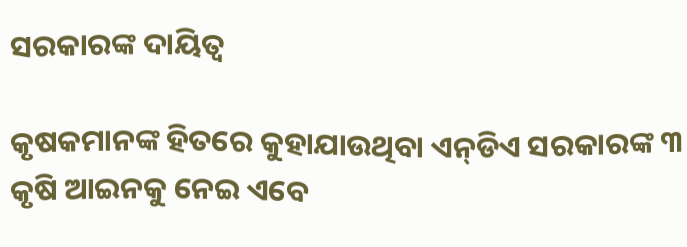ସରକାରଙ୍କ ଦାୟିତ୍ୱ

କୃଷକମାନଙ୍କ ହିତରେ କୁହାଯାଉଥିବା ଏନ୍‌ଡିଏ ସରକାରଙ୍କ ୩ କୃଷି ଆଇନକୁ ନେଇ ଏବେ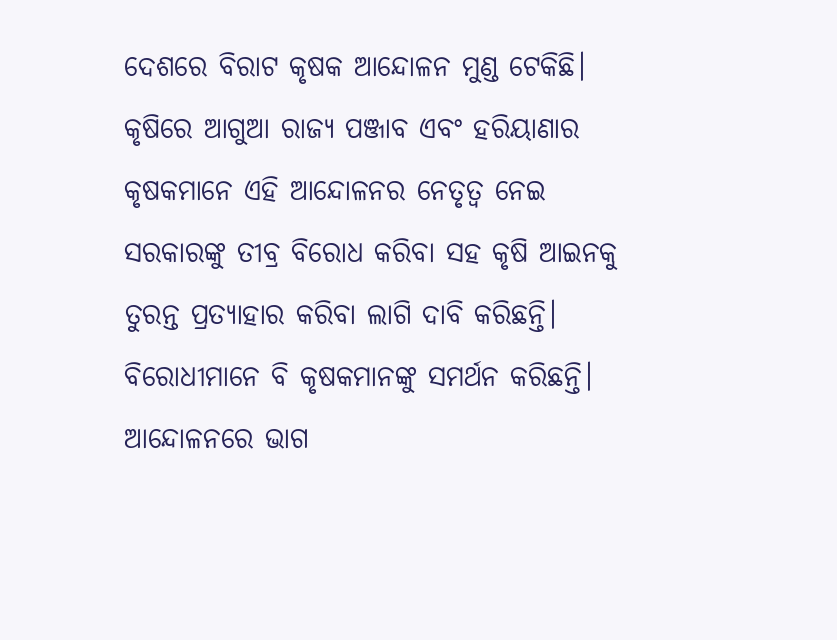ଦେଶରେ ବିରାଟ କୃଷକ ଆନ୍ଦୋଳନ ମୁଣ୍ଡ ଟେକିଛି। କୃଷିରେ ଆଗୁଆ ରାଜ୍ୟ ପଞ୍ଜାବ ଏବଂ ହରିୟାଣାର କୃଷକମାନେ ଏହି ଆନ୍ଦୋଳନର ନେତୃତ୍ୱ ନେଇ ସରକାରଙ୍କୁ ତୀବ୍ର ବିରୋଧ କରିବା ସହ କୃଷି ଆଇନକୁ ତୁରନ୍ତ ପ୍ରତ୍ୟାହାର କରିବା ଲାଗି ଦାବି କରିଛନ୍ତି। ବିରୋଧୀମାନେ ବି କୃଷକମାନଙ୍କୁ ସମର୍ଥନ କରିଛନ୍ତି। ଆନ୍ଦୋଳନରେ ଭାଗ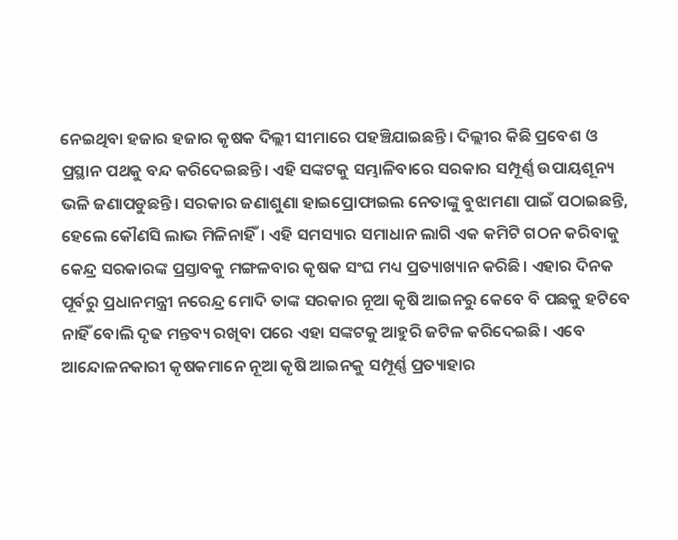ନେଇଥିବା ହଜାର ହଜାର କୃଷକ ଦିଲ୍ଲୀ ସୀମାରେ ପହଞ୍ଚିଯାଇଛନ୍ତି। ଦିଲ୍ଲୀର କିଛି ପ୍ରବେଶ ଓ ପ୍ରସ୍ଥାନ ପଥକୁ ବନ୍ଦ କରିଦେଇଛନ୍ତି। ଏହି ସଙ୍କଟକୁ ସମ୍ଭାଳିବାରେ ସରକାର ସମ୍ପୂର୍ଣ୍ଣ ଉପାୟଶୂନ୍ୟ ଭଳି ଜଣାପଡୁଛନ୍ତି। ସରକାର ଜଣାଶୁଣା ହାଇପ୍ରୋଫାଇଲ ନେତାଙ୍କୁ ବୁଝାମଣା ପାଇଁ ପଠାଇଛନ୍ତି, ହେଲେ କୌଣସି ଲାଭ ମିଳିନାହିଁ। ଏହି ସମସ୍ୟାର ସମାଧାନ ଲାଗି ଏକ କମିଟି ଗଠନ କରିବାକୁ କେନ୍ଦ୍ର ସରକାରଙ୍କ ପ୍ରସ୍ତାବକୁ ମଙ୍ଗଳବାର କୃଷକ ସଂଘ ମଧ୍ୟ ପ୍ରତ୍ୟାଖ୍ୟାନ କରିଛି। ଏହାର ଦିନକ ପୂର୍ବରୁ ପ୍ରଧାନମନ୍ତ୍ରୀ ନରେନ୍ଦ୍ର ମୋଦି ତାଙ୍କ ସରକାର ନୂଆ କୃଷି ଆଇନରୁ କେବେ ବି ପଛକୁ ହଟିବେ ନାହିଁ ବୋଲି ଦୃଢ ମନ୍ତବ୍ୟ ରଖିବା ପରେ ଏହା ସଙ୍କଟକୁ ଆହୁରି ଜଟିଳ କରିଦେଇଛି। ଏବେ ଆନ୍ଦୋଳନକାରୀ କୃଷକମାନେ ନୂଆ କୃଷି ଆଇନକୁ ସମ୍ପୂର୍ଣ୍ଣ ପ୍ରତ୍ୟାହାର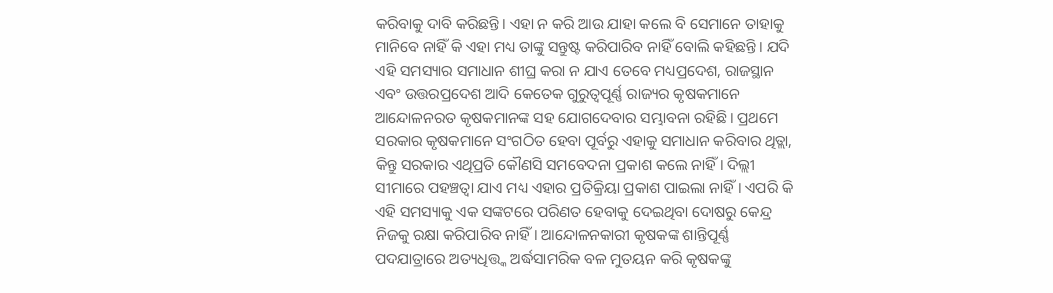କରିବାକୁ ଦାବି କରିଛନ୍ତି। ଏହା ନ କରି ଆଉ ଯାହା କଲେ ବି ସେମାନେ ତାହାକୁ ମାନିବେ ନାହିଁ କି ଏହା ମଧ୍ୟ ତାଙ୍କୁ ସନ୍ତୁଷ୍ଟ କରିପାରିବ ନାହିଁ ବୋଲି କହିଛନ୍ତି। ଯଦି ଏହି ସମସ୍ୟାର ସମାଧାନ ଶୀଘ୍ର କରା ନ ଯାଏ ତେବେ ମଧ୍ୟପ୍ରଦେଶ, ରାଜସ୍ଥାନ ଏବଂ ଉତ୍ତରପ୍ରଦେଶ ଆଦି କେତେକ ଗୁରୁତ୍ୱପୂର୍ଣ୍ଣ ରାଜ୍ୟର କୃଷକମାନେ ଆନ୍ଦୋଳନରତ କୃଷକମାନଙ୍କ ସହ ଯୋଗଦେବାର ସମ୍ଭାବନା ରହିଛି। ପ୍ରଥମେ ସରକାର କୃଷକମାନେ ସଂଗଠିତ ହେବା ପୂର୍ବରୁ ଏହାକୁ ସମାଧାନ କରିବାର ଥିତ୍ଲା, କିନ୍ତୁ ସରକାର ଏଥିପ୍ରତି କୌଣସି ସମବେଦନା ପ୍ରକାଶ କଲେ ନାହିଁ। ଦିଲ୍ଲୀ ସୀମାରେ ପହଞ୍ଚତ୍ବା ଯାଏ ମଧ୍ୟ ଏହାର ପ୍ରତିକ୍ରିୟା ପ୍ରକାଶ ପାଇଲା ନାହିଁ। ଏପରି କି ଏହି ସମସ୍ୟାକୁ ଏକ ସଙ୍କଟରେ ପରିଣତ ହେବାକୁ ଦେଇଥିବା ଦୋଷରୁ କେନ୍ଦ୍ର ନିଜକୁ ରକ୍ଷା କରିପାରିବ ନାହିଁ। ଆନ୍ଦୋଳନକାରୀ କୃଷକଙ୍କ ଶାନ୍ତିପୂର୍ଣ୍ଣ ପଦଯାତ୍ରାରେ ଅତ୍ୟଧିତ୍ତ୍କ ଅର୍ଦ୍ଧସାମରିକ ବଳ ମୁତୟନ କରି କୃଷକଙ୍କୁ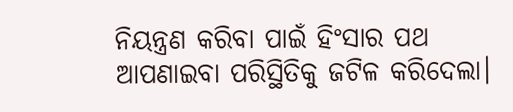ନିୟନ୍ତ୍ରଣ କରିବା ପାଇଁ ହିଂସାର ପଥ ଆପଣାଇବା ପରିସ୍ଥିତିକୁ ଜଟିଳ କରିଦେଲା।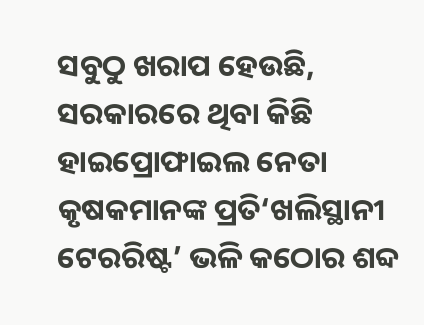ସବୁଠୁ ଖରାପ ହେଉଛି, ସରକାରରେ ଥିବା କିଛି ହାଇପ୍ରୋଫାଇଲ ନେତା କୃଷକମାନଙ୍କ ପ୍ରତି‘ଖଲିସ୍ଥାନୀ ଟେରରିଷ୍ଟ’ ଭଳି କଠୋର ଶବ୍ଦ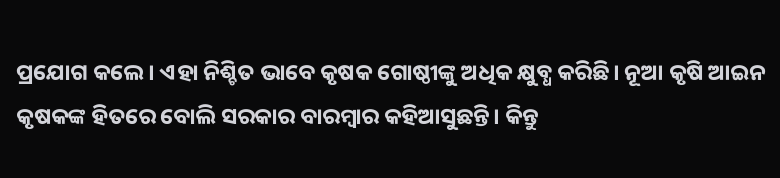ପ୍ରଯୋଗ କଲେ। ଏହା ନିଶ୍ଚିତ ଭାବେ କୃଷକ ଗୋଷ୍ଠୀଙ୍କୁ ଅଧିକ କ୍ଷୁବ୍ଧ କରିଛି। ନୂଆ କୃଷି ଆଇନ କୃଷକଙ୍କ ହିତରେ ବୋଲି ସରକାର ବାରମ୍ବାର କହିଆସୁଛନ୍ତି। କିନ୍ତୁ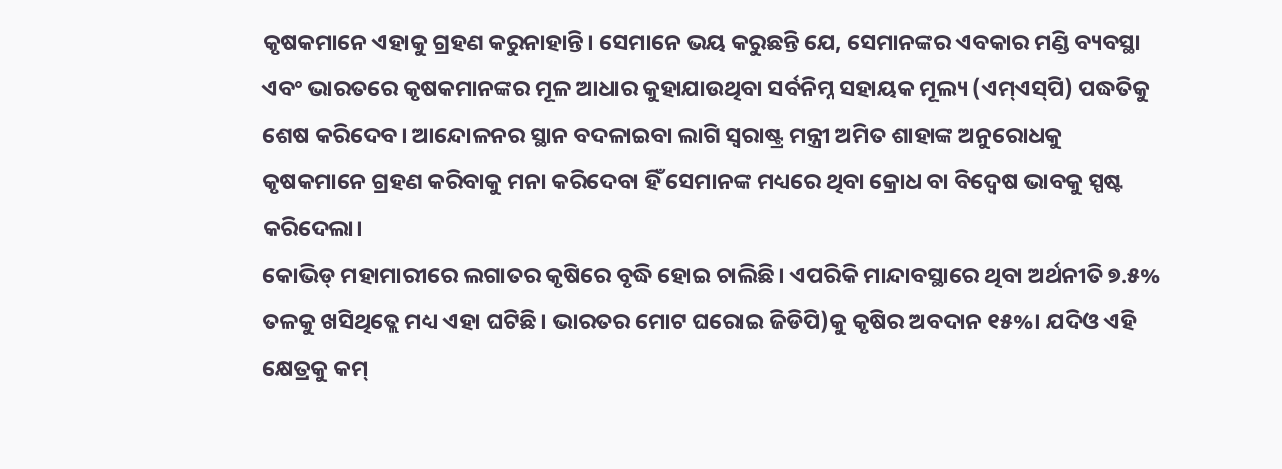କୃଷକମାନେ ଏହାକୁ ଗ୍ରହଣ କରୁନାହାନ୍ତି। ସେମାନେ ଭୟ କରୁଛନ୍ତି ଯେ, ସେମାନଙ୍କର ଏବକାର ମଣ୍ଡି ବ୍ୟବସ୍ଥା ଏବଂ ଭାରତରେ କୃଷକମାନଙ୍କର ମୂଳ ଆଧାର କୁହାଯାଉଥିବା ସର୍ବନିମ୍ନ ସହାୟକ ମୂଲ୍ୟ (ଏମ୍‌ଏସ୍‌ପି) ପଦ୍ଧତିକୁ ଶେଷ କରିଦେବ। ଆନ୍ଦୋଳନର ସ୍ଥାନ ବଦଳାଇବା ଲାଗି ସ୍ବରାଷ୍ଟ୍ର ମନ୍ତ୍ରୀ ଅମିତ ଶାହାଙ୍କ ଅନୁରୋଧକୁ କୃଷକମାନେ ଗ୍ରହଣ କରିବାକୁ ମନା କରିଦେବା ହିଁ ସେମାନଙ୍କ ମଧ୍ୟରେ ଥିବା କ୍ରୋଧ ବା ବିଦ୍ୱେଷ ଭାବକୁ ସ୍ପଷ୍ଟ କରିଦେଲା।
କୋଭିଡ୍‌ ମହାମାରୀରେ ଲଗାତର କୃଷିରେ ବୃଦ୍ଧି ହୋଇ ଚାଲିଛି। ଏପରିକି ମାନ୍ଦାବସ୍ଥାରେ ଥିବା ଅର୍ଥନୀତି ୭.୫% ତଳକୁ ଖସିଥିତ୍ଲେ ମଧ୍ୟ ଏହା ଘଟିଛି। ଭାରତର ମୋଟ ଘରୋଇ ଜିଡିପି)କୁ କୃଷିର ଅବଦାନ ୧୫%। ଯଦିଓ ଏହି କ୍ଷେତ୍ରକୁ କମ୍‌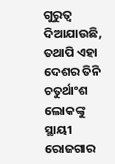ଗୁରୁତ୍ୱ ଦିଆଯାଉଛି, ତଥାପି ଏହା ଦେଶର ତିନି ଚତୁର୍ଥାଂଶ ଲୋକଙ୍କୁ ସ୍ଥାୟୀ ରୋଜଗାର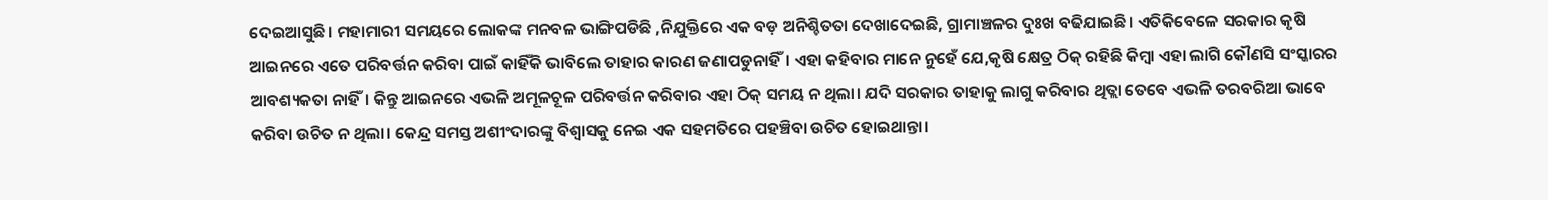ଦେଇଆସୁଛି। ମହାମାରୀ ସମୟରେ ଲୋକଙ୍କ ମନବଳ ଭାଙ୍ଗିପଡିଛି ,ନିଯୁକ୍ତିରେ ଏକ ବଡ଼ ଅନିଶ୍ଚିତତା ଦେଖାଦେଇଛି, ଗ୍ରାମାଞ୍ଚଳର ଦୁଃଖ ବଢିଯାଇଛି। ଏତିକିବେଳେ ସରକାର କୃଷି ଆଇନରେ ଏତେ ପରିବର୍ତ୍ତନ କରିବା ପାଇଁ କାହିଁକି ଭାବିଲେ ତାହାର କାରଣ ଜଣାପଡୁନାହିଁ। ଏହା କହିବାର ମାନେ ନୁହେଁ ଯେ,କୃଷି କ୍ଷେତ୍ର ଠିକ୍‌ ରହିଛି କିମ୍ବା ଏହା ଲାଗି କୌଣସି ସଂସ୍କାରର ଆବଶ୍ୟକତା ନାହିଁ। କିନ୍ତୁ ଆଇନରେ ଏଭଳି ଅମୂଳଚୂଳ ପରିବର୍ତ୍ତନ କରିବାର ଏହା ଠିକ୍‌ ସମୟ ନ ଥିଲା। ଯଦି ସରକାର ତାହାକୁ ଲାଗୁ କରିବାର ଥିତ୍ଲା ତେବେ ଏଭଳି ତରବରିଆ ଭାବେ କରିବା ଉଚିତ ନ ଥିଲା। କେନ୍ଦ୍ର ସମସ୍ତ ଅଶୀଂଦାରଙ୍କୁ ବିଶ୍ୱାସକୁ ନେଇ ଏକ ସହମତିରେ ପହଞ୍ଚିବା ଉଚିତ ହୋଇଥାନ୍ତା।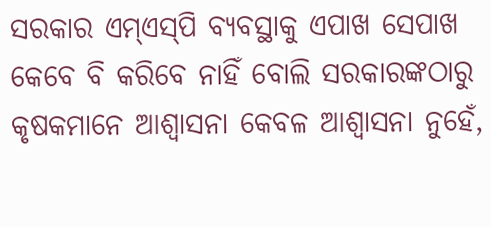ସରକାର ଏମ୍‌ଏସ୍‌ପି ବ୍ୟବସ୍ଥାକୁ ଏପାଖ ସେପାଖ କେବେ ବି କରିବେ ନାହିଁ ବୋଲି ସରକାରଙ୍କଠାରୁ କୃଷକମାନେ ଆଶ୍ୱାସନା କେବଳ ଆଶ୍ୱାସନା ନୁହେଁ,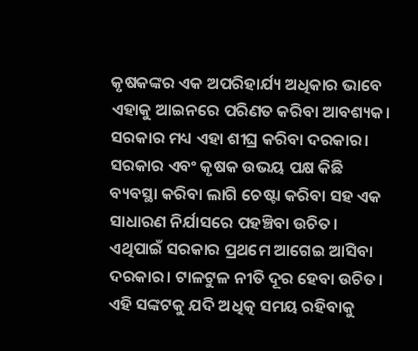କୃଷକଙ୍କର ଏକ ଅପରିହାର୍ଯ୍ୟ ଅଧିକାର ଭାବେ ଏହାକୁ ଆଇନରେ ପରିଣତ କରିବା ଆବଶ୍ୟକ। ସରକାର ମଧ୍ୟ ଏହା ଶୀଘ୍ର କରିବା ଦରକାର। ସରକାର ଏବଂ କୃଷକ ଉଭୟ ପକ୍ଷ କିଛି ବ୍ୟବସ୍ଥା କରିବା ଲାଗି ଚେଷ୍ଟା କରିବା ସହ ଏକ ସାଧାରଣ ନିର୍ଯାସରେ ପହଞ୍ଚିବା ଉଚିତ। ଏଥିପାଇଁ ସରକାର ପ୍ରଥମେ ଆଗେଇ ଆସିବା ଦରକାର। ଟାଳଟୁଳ ନୀତି ଦୂର ହେବା ଉଚିତ। ଏହି ସଙ୍କଟକୁ ଯଦି ଅଧିତ୍କ ସମୟ ରହିବାକୁ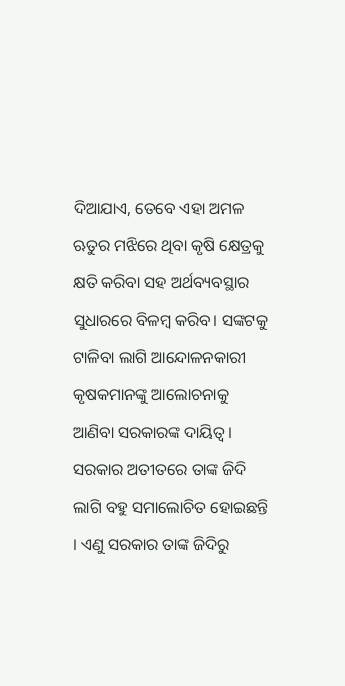ଦିଆଯାଏ, ତେବେ ଏହା ଅମଳ ଋତୁର ମଝିରେ ଥିବା କୃଷି କ୍ଷେତ୍ରକୁ କ୍ଷତି କରିବା ସହ ଅର୍ଥବ୍ୟବସ୍ଥାର ସୁଧାରରେ ବିଳମ୍ବ କରିବ। ସଙ୍କଟକୁ ଟାଳିବା ଲାଗି ଆନ୍ଦୋଳନକାରୀ କୃଷକମାନଙ୍କୁ ଆଲୋଚନାକୁ ଆଣିବା ସରକାରଙ୍କ ଦାୟିତ୍ୱ। ସରକାର ଅତୀତରେ ତାଙ୍କ ଜିଦି ଲାଗି ବହୁ ସମାଲୋଚିତ ହୋଇଛନ୍ତି । ଏଣୁ ସରକାର ତାଙ୍କ ଜିଦିରୁ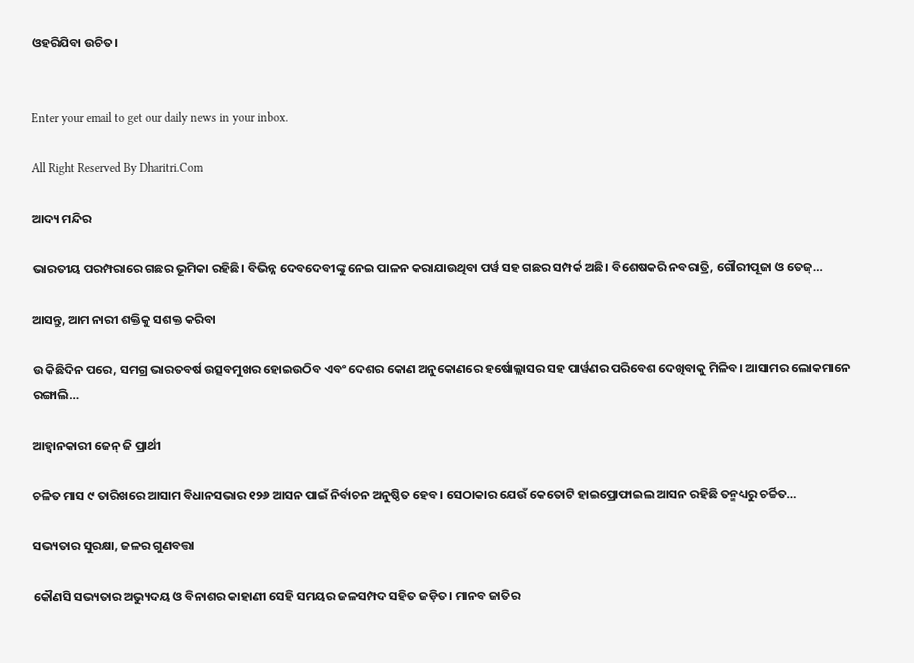ଓହରିଯିବା ଉଚିତ।


Enter your email to get our daily news in your inbox.

All Right Reserved By Dharitri.Com

ଆଦ୍ୟ ମନ୍ଦିର

ଭାରତୀୟ ପରମ୍ପରାରେ ଗଛର ଭୂମିକା ରହିଛି। ବିଭିନ୍ନ ଦେବଦେବୀଙ୍କୁ ନେଇ ପାଳନ କରାଯାଉଥିବା ପର୍ୱ ସହ ଗଛର ସମ୍ପର୍କ ଅଛି। ବିଶେଷକରି ନବରାତ୍ରି, ଗୌରୀପୂଜା ଓ ତେଜ୍‌…

ଆସନ୍ତୁ, ଆମ ନାରୀ ଶକ୍ତିକୁ ସଶକ୍ତ କରିବା

ଉ କିଛିଦିନ ପରେ, ସମଗ୍ର ଭାରତବର୍ଷ ଉତ୍ସବମୁଖର ହୋଇଉଠିବ ଏବଂ ଦେଶର କୋଣ ଅନୁକୋଣରେ ହର୍ଷୋଲ୍ଲାସର ସହ ପାର୍ୱଣର ପରିବେଶ ଦେଖିବାକୁ ମିଳିବ। ଆସାମର ଲୋକମାନେ ରଙ୍ଗାଲି…

ଆହ୍ବାନକାରୀ ଜେନ୍‌ ଜି ପ୍ରାର୍ଥୀ

ଚଳିତ ମାସ ୯ ତାରିଖରେ ଆସାମ ବିଧାନସଭାର ୧୨୬ ଆସନ ପାଇଁ ନିର୍ବାଚନ ଅନୁଷ୍ଠିତ ହେବ। ସେଠାକାର ଯେଉଁ କେତୋଟି ହାଇପ୍ରୋଫାଇଲ ଆସନ ରହିଛି ତନ୍ମଧ୍ୟରୁ ଚର୍ଚ୍ଚିତ…

ସଭ୍ୟତାର ସୁରକ୍ଷା, ଜଳର ଗୁଣବତ୍ତା

କୌଣସି ସଭ୍ୟତାର ଅଭ୍ୟୁଦୟ ଓ ବିନାଶର କାହାଣୀ ସେହି ସମୟର ଜଳସମ୍ପଦ ସହିତ ଜଡ଼ିତ। ମାନବ ଜାତିର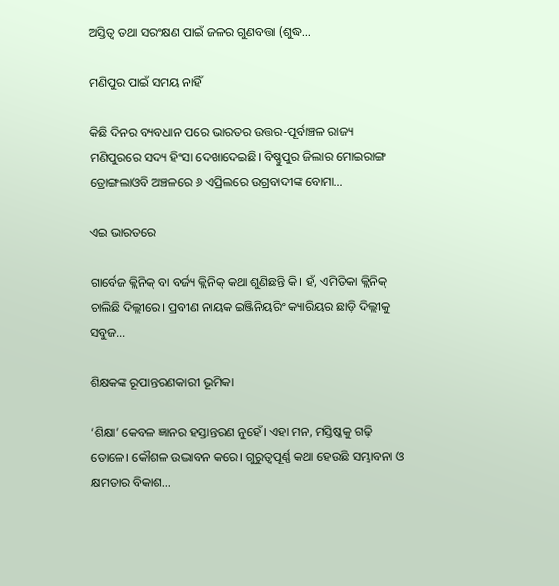ଅସ୍ତିତ୍ୱ ତଥା ସରଂକ୍ଷଣ ପାଇଁ ଜଳର ଗୁଣବତ୍ତା (ଶୁଦ୍ଧ…

ମଣିପୁର ପାଇଁ ସମୟ ନାହିଁ

କିଛି ଦିନର ବ୍ୟବଧାନ ପରେ ଭାରତର ଉତ୍ତର-ପୂର୍ବାଞ୍ଚଳ ରାଜ୍ୟ ମଣିପୁରରେ ସଦ୍ୟ ହିଂସା ଦେଖାଦେଇଛି। ବିଷ୍ଣୁପୁର ଜିଲାର ମୋଇରାଙ୍ଗ ତ୍ରୋଙ୍ଗଲାଓବି ଅଞ୍ଚଳରେ ୬ ଏପ୍ରିଲରେ ଉଗ୍ରବାଦୀଙ୍କ ବୋମା…

ଏଇ ଭାରତରେ

ଗାର୍ବେଜ କ୍ଲିନିକ୍‌ ବା ବର୍ଜ୍ୟ କ୍ଲିନିକ୍‌ କଥା ଶୁଣିଛନ୍ତି କି। ହଁ, ଏମିତିକା କ୍ଲିନିକ୍‌ ଚାଲିଛି ଦିଲ୍ଲୀରେ। ପ୍ରବୀଣ ନାୟକ ଇଞ୍ଜିନିୟରିଂ କ୍ୟାରିୟର ଛାଡ଼ି ଦିଲ୍ଲୀକୁ ସବୁଜ…

ଶିକ୍ଷକଙ୍କ ରୂପାନ୍ତରଣକାରୀ ଭୂମିକା

‘ଶିକ୍ଷା’ କେବଳ ଜ୍ଞାନର ହସ୍ତାନ୍ତରଣ ନୁହେଁ। ଏହା ମନ, ମସ୍ତିଷ୍କକୁ ଗଢ଼ି ତୋଳେ। କୌଶଳ ଉଦ୍ଭାବନ କରେ। ଗୁରୁତ୍ୱପୂର୍ଣ୍ଣ କଥା ହେଉଛି ସମ୍ଭାବନା ଓ କ୍ଷମତାର ବିକାଶ…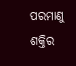ପରମାଣୁ ଶକ୍ତିର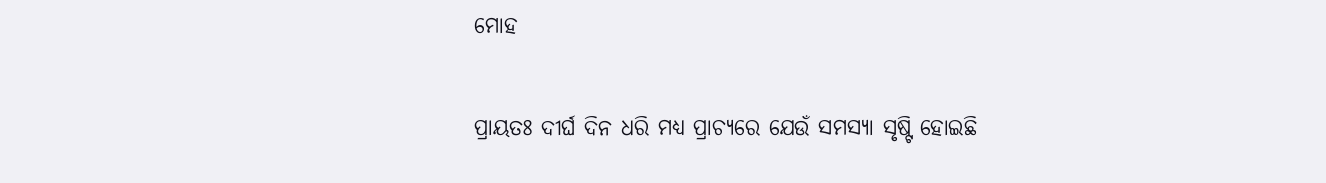ମୋହ

ପ୍ରାୟତଃ ଦୀର୍ଘ ଦିନ ଧରି ମଧ୍ୟ ପ୍ରାଚ୍ୟରେ ଯେଉଁ ସମସ୍ୟା ସୃଷ୍ଟି ହୋଇଛି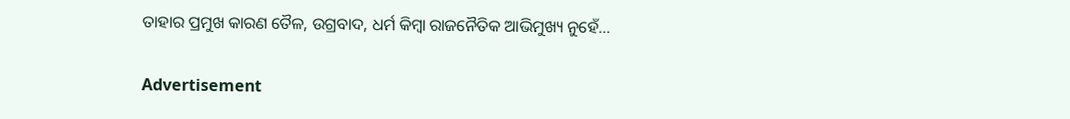ତାହାର ପ୍ରମୁଖ କାରଣ ତୈଳ, ଉଗ୍ରବାଦ, ଧର୍ମ କିମ୍ବା ରାଜନୈତିକ ଆଭିମୁଖ୍ୟ ନୁହେଁ…

Advertisement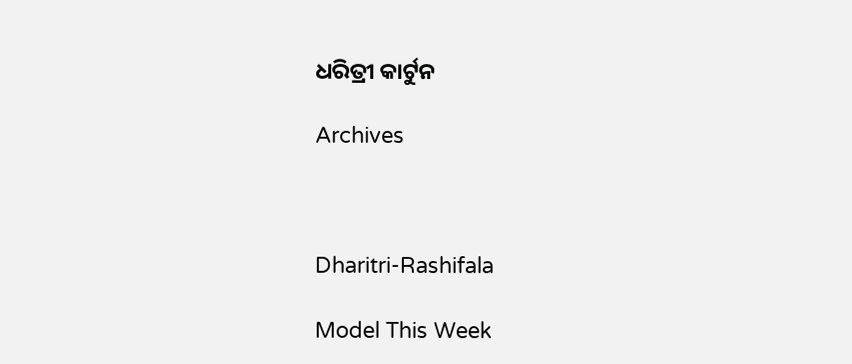ଧରିତ୍ରୀ କାର୍ଟୁନ

Archives



Dharitri-Rashifala

Model This Week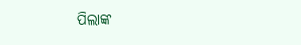ପିଲାଙ୍କ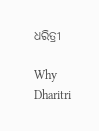ଧରିତ୍ରୀ

Why Dharitri